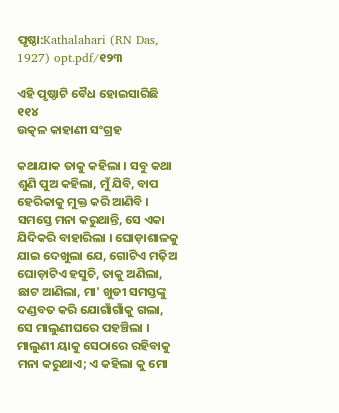ପୃଷ୍ଠା:Kathalahari (RN Das, 1927) opt.pdf/୧୨୩

ଏହି ପୃଷ୍ଠାଟି ବୈଧ ହୋଇସାରିଛି
୧୧୪
ଉତ୍କଳ କାହାଣୀ ସଂଗ୍ରହ

କଥାଯାକ ତାକୁ କହିଲା । ସବୁ କଥା ଶୁଣି ପୁଅ କହିଲା, ମୁଁ ଯିବି, ବାପ ହେରିକାକୁ ମୁକ୍ତ କରି ଆଣିବି । ସମସ୍ତେ ମନା କରୁଥାନ୍ତି, ସେ ଏକା ଯିଦିକରି ବାହାରିଲା । ଘୋଡ଼ାଶାଳକୁ ଯାଇ ଦେଖୁଲା ଯେ, ଗୋଟିଏ ମଢ଼ିଅ ଘୋଡ଼ାଟିଏ ହସୁଚି, ତାକୁ ଅଣିଲା, ଛାଟ ଆଣିଲା, ମା' ଖୁଡୀ ସମସ୍ତଙ୍କୁ ଦଣ୍ଡବତ କରି ଯୋଗାଁଗାଁକୁ ଗଲା, ସେ ମାଲୁଣୀଘରେ ପହଞ୍ଚିଲା । ମାଲୁଣୀ ୟାକୁ ସେଠାରେ ରହିବାକୁ ମନା କରୁଥାଏ; ଏ କହିଲା କୁ ମୋ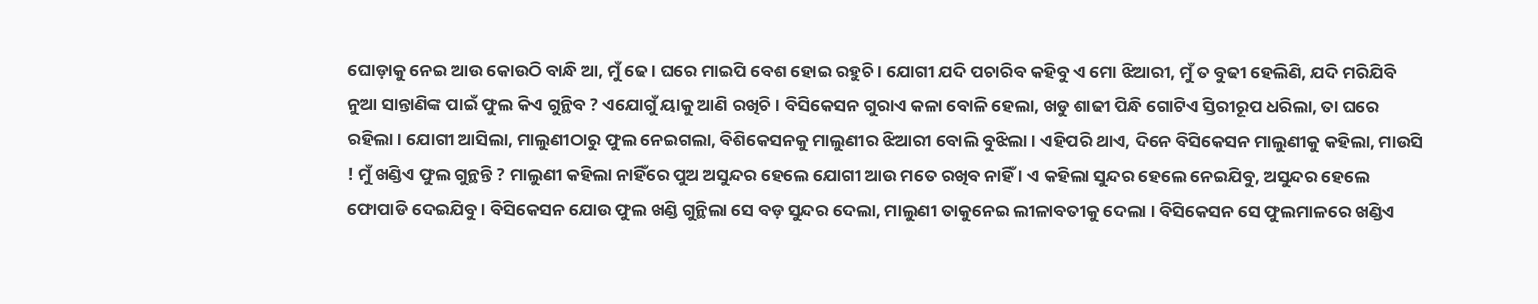ଘୋଡ଼ାକୁ ନେଇ ଆଉ କୋଉଠି ବାନ୍ଧି ଆ, ମୁଁ ଢେ। ଘରେ ମାଇପି ବେଶ ହୋଇ ରହୁଚି । ଯୋଗୀ ଯଦି ପଚାରିବ କହିବୁ ଏ ମୋ ଝିଆରୀ, ମୁଁ ତ ବୁଢୀ ହେଲିଣି, ଯଦି ମରିଯିବି ନୁଆ ସାନ୍ତାଣିଙ୍କ ପାଇଁ ଫୁଲ କିଏ ଗୁନ୍ଥିବ ? ଏଯୋଗୁଁ ୟାକୁ ଆଣି ରଖିଚି । ବିସିକେସନ ଗୁରାଏ କଳା ବୋଳି ହେଲା, ଖଡୁ ଶାଢୀ ପିନ୍ଧି ଗୋଟିଏ ସ୍ତିରୀରୂପ ଧରିଲା, ତା ଘରେ ରହିଲା । ଯୋଗୀ ଆସିଲା, ମାଲୁଣୀଠାରୁ ଫୁଲ ନେଇଗଲା, ବିଶିକେସନକୁ ମାଲୁଣୀର ଝିଆରୀ ବୋଲି ବୁଝିଲା । ଏହିପରି ଥାଏ, ଦିନେ ବିସିକେସନ ମାଲୁଣୀକୁ କହିଲା, ମାଉସି ! ମୁଁ ଖଣ୍ଡିଏ ଫୁଲ ଗୁନ୍ଥନ୍ତି ? ମାଲୁଣୀ କହିଲା ନାହିଁରେ ପୁଅ ଅସୁନ୍ଦର ହେଲେ ଯୋଗୀ ଆଉ ମତେ ରଖିବ ନାହିଁ । ଏ କହିଲା ସୁନ୍ଦର ହେଲେ ନେଇଯିବୁ, ଅସୁନ୍ଦର ହେଲେ ଫୋପାଡି ଦେଇଯିବୁ । ବିସିକେସନ ଯୋଉ ଫୁଲ ଖଣ୍ଡି ଗୁନ୍ଥିଲା ସେ ବଡ଼ ସୁନ୍ଦର ଦେଲା, ମାଲୁଣୀ ତାକୁନେଇ ଲୀଳାବତୀକୁ ଦେଲା । ବିସିକେସନ ସେ ଫୁଲମାଳରେ ଖଣ୍ଡିଏ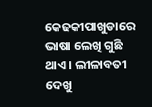କେଢକୀପାଖୁଡାରେ ଭାଷା ଲେଖି ଗୁଛି ଥାଏ । ଲୀଳାବତୀ ଦେଖୁ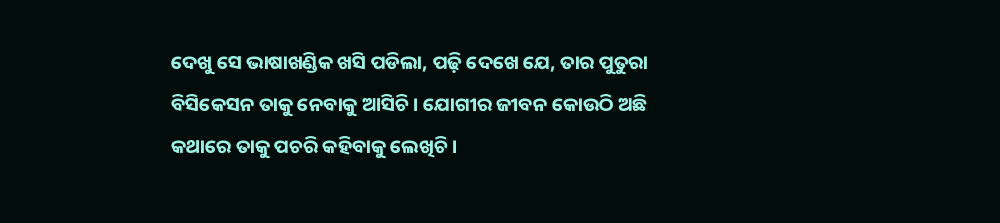ଦେଖୁ ସେ ଭାଷାଖଣ୍ଡିକ ଖସି ପଡିଲା, ପଢ଼ି ଦେଖେ ଯେ, ତାର ପୁତୁରା ବିସିକେସନ ତାକୁ ନେବାକୁ ଆସିଚି । ଯୋଗୀର ଜୀବନ କୋଉଠି ଅଛି କଥାରେ ତାକୁ ପଚରି କହିବାକୁ ଲେଖିଚି ।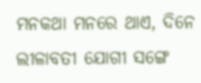ମନକଥା ମନରେ ଥାଏ, ଦିନେ ଲୀଳାବତୀ ଯୋଗୀ ସଙ୍ଗେ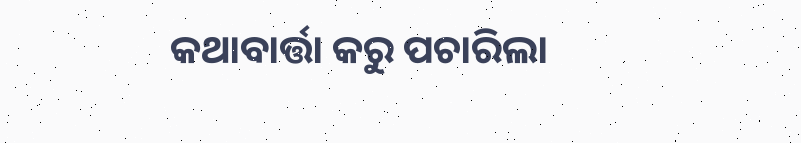କଥାବାର୍ତ୍ତା କରୁ ପଚାରିଲା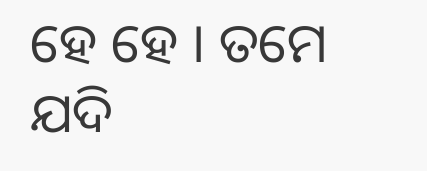ହେ ହେ । ତମେ ଯଦି